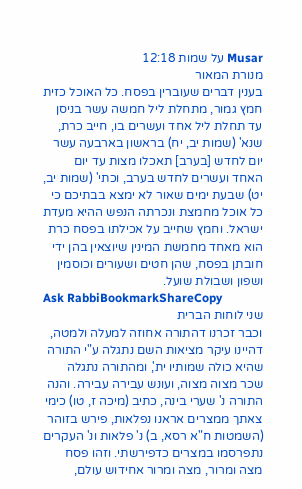Musar על שמות 12:18
מנורת המאור
בענין דברים שעוברין בפסח. כל האוכל כזית חמץ גמור, מתחלת ליל חמשה עשר בניסן עד תחלת ליל אחד ועשרים בו, חייב כרת, שנא' (שמות יב, יח) בראשון בארבעה עשר יום לחדש [בערב] תאכלו מצות עד יום האחד ועשרים לחדש בערב, וכתי' (שמות יב, יט) שבעת ימים שאור לא ימצא בבתיכם כי כל אוכל מחמצת ונכרתה הנפש ההיא מעדת ישראל. וחמץ שחייב על אכילתו בפסח כרת הוא מאחד מחמשת המינין שיוצאין בהן ידי חובתן בפסח, שהן חטים ושעורים וכוסמין ושפון ושבולת שועל.
Ask RabbiBookmarkShareCopy
שני לוחות הברית
וכבר זכרנו דהתורה אחוזה למעלה ולמטה, דהיינו עיקר מציאות השם נתגלה ע"י התורה שהיא כולה שמותיו ית', ומהתורה נתגלה שכר מצוה מצוה, ועונש עבירה עבירה. והנה התורה נ' שערי בינה, כתיב (מיכה ז, טו) כימי צאתך ממצרים אראנו נפלאות, פירש בזוהר (השמטות ח"א רסא, ב) נ' פלאות ונ' העקרים נתפרסמו במצרים כדפירשתי. וזהו פסח מצה ומרור, מצה ומרור אחידוש עולם,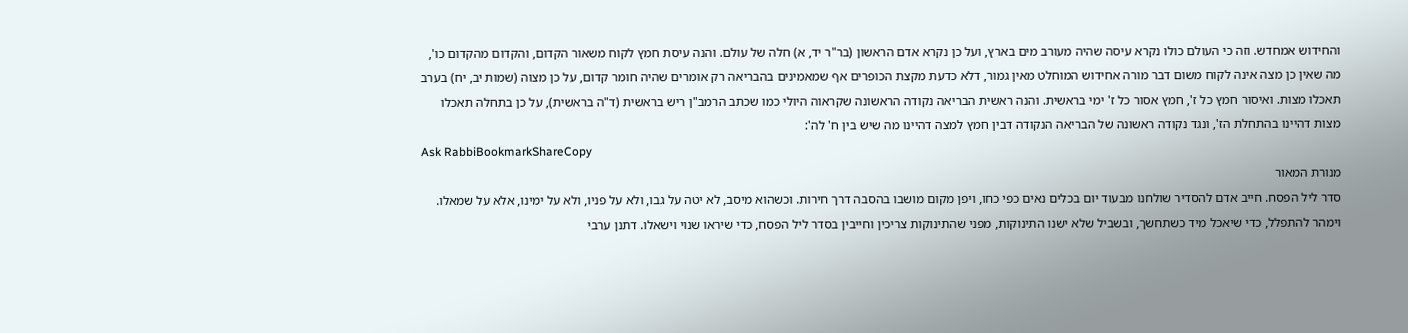והחידוש אמחדש. וזה כי העולם כולו נקרא עיסה שהיה מעורב מים בארץ, ועל כן נקרא אדם הראשון (בר"ר יד, א) חלה של עולם. והנה עיסת חמץ לקוח משאור הקדום, והקדום מהקדום כו', מה שאין כן מצה אינה לקוח משום דבר מורה אחידוש המוחלט מאין גמור, דלא כדעת מקצת הכופרים אף שמאמינים בהבריאה רק אומרים שהיה חומר קדום, על כן מצוה (שמות יב, יח) בערב תאכלו מצות. ואיסור חמץ כל ז', חמץ אסור כל ז' ימי בראשית. והנה ראשית הבריאה נקודה הראשונה שקראוה היולי כמו שכתב הרמב"ן ריש בראשית (ד"ה בראשית), על כן בתחלה תאכלו מצות דהיינו בהתחלת הז', ונגד נקודה ראשונה של הבריאה הנקודה דבין חמץ למצה דהיינו מה שיש בין ח' לה':
Ask RabbiBookmarkShareCopy
מנורת המאור
סדר ליל הפסח. חייב אדם להסדיר שולחנו מבעוד יום בכלים נאים כפי כחו, ויפן מקום מושבו בהסבה דרך חירות. וכשהוא מיסב, לא יטה על גבו, ולא על פניו, ולא על ימינו, אלא על שמאלו. וימהר להתפלל, כדי שיאכל מיד כשתחשך, ובשביל שלא ישנו התינוקות, מפני שהתינוקות צריכין וחייבין בסדר ליל הפסח, כדי שיראו שנוי וישאלו. דתנן ערבי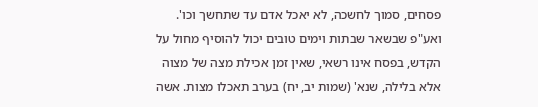פסחים, סמוך לחשכה, לא יאכל אדם עד שתחשך וכו'. ואע"פ שבשאר שבתות וימים טובים יכול להוסיף מחול על הקדש, בפסח אינו רשאי, שאין זמן אכילת מצה של מצוה אלא בלילה, שנא' (שמות יב, יח) בערב תאכלו מצות. אשה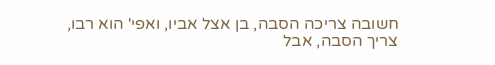חשובה צריכה הסבה, בן אצל אביו, ואפי' הוא רבו, צריך הסבה, אבל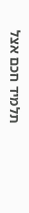תלמיד חכם אצל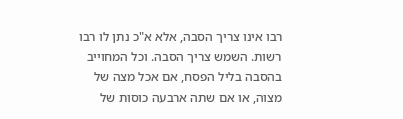רבו אינו צריך הסבה, אלא א"כ נתן לו רבו רשות. השמש צריך הסבה. וכל המחוייב בהסבה בליל הפסח, אם אכל מצה של מצוה, או אם שתה ארבעה כוסות של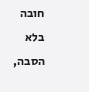חובה בלא הסבה,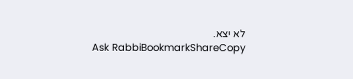לא יצא.
Ask RabbiBookmarkShareCopy